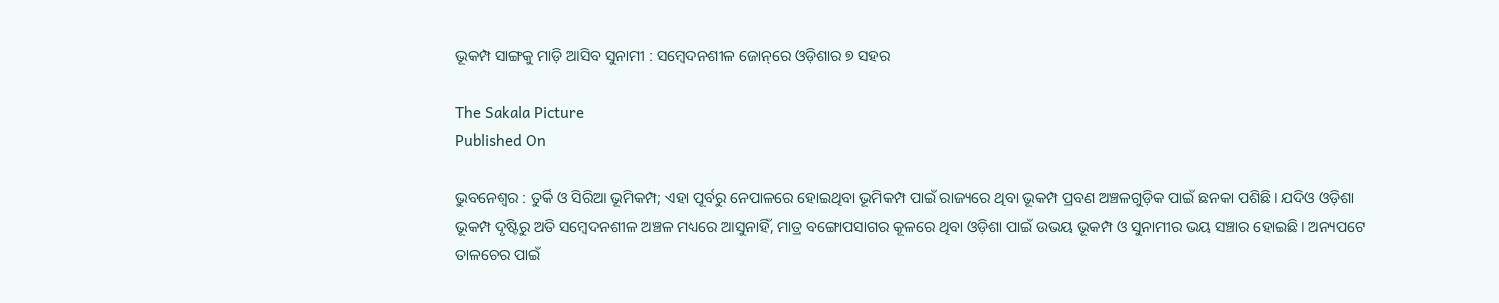ଭୂକମ୍ପ ସାଙ୍ଗକୁ ମାଡ଼ି ଆସିବ ସୁନାମୀ : ସମ୍ବେଦନଶୀଳ ଜୋନ୍‌‌ରେ ଓଡ଼ିଶାର ୭ ସହର

The Sakala Picture
Published On

ଭୁବନେଶ୍ୱର : ତୁର୍କି ଓ ସିରିଆ ଭୂମିକମ୍ପ; ଏହା ପୂର୍ବରୁ ନେପାଳରେ ହୋଇଥିବା ଭୂମିକମ୍ପ ପାଇଁ ରାଜ୍ୟରେ ଥିବା ଭୂକମ୍ପ ପ୍ରବଣ ଅଞ୍ଚଳଗୁଡ଼ିକ ପାଇଁ ଛନକା ପଶିଛି। ଯଦିଓ ଓଡ଼ିଶା ଭୂକମ୍ପ ଦୃଷ୍ଟିରୁ ଅତି ସମ୍ବେଦନଶୀଳ ଅଞ୍ଚଳ ମଧ୍ୟରେ ଆସୁନାହିଁ, ମାତ୍ର ବଙ୍ଗୋପସାଗର କୂଳରେ ଥିବା ଓଡ଼ିଶା ପାଇଁ ଉଭୟ ଭୂକମ୍ପ ଓ ସୁନାମୀର ଭୟ ସଞ୍ଚାର ହୋଇଛି। ଅନ୍ୟପଟେ ତାଳଚେର ପାଇଁ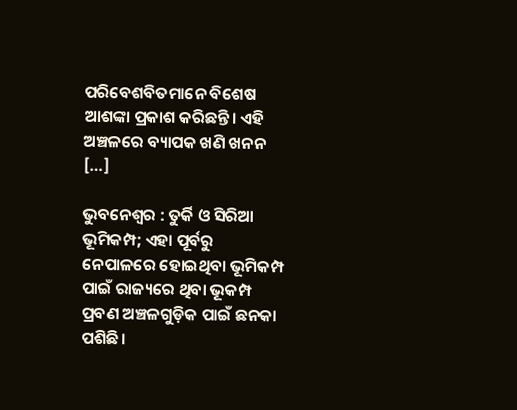ପରିବେଶବିତମାନେ ବିଶେଷ ଆଶଙ୍କା ପ୍ରକାଶ କରିଛନ୍ତି। ଏହି ଅଞ୍ଚଳରେ ବ୍ୟାପକ ଖଣି ଖନନ […]

ଭୁବନେଶ୍ୱର : ତୁର୍କି ଓ ସିରିଆ ଭୂମିକମ୍ପ; ଏହା ପୂର୍ବରୁ ନେପାଳରେ ହୋଇଥିବା ଭୂମିକମ୍ପ ପାଇଁ ରାଜ୍ୟରେ ଥିବା ଭୂକମ୍ପ ପ୍ରବଣ ଅଞ୍ଚଳଗୁଡ଼ିକ ପାଇଁ ଛନକା ପଶିଛି।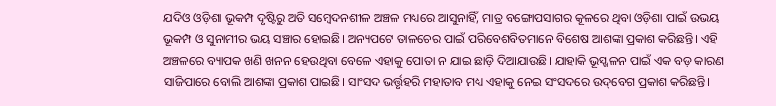ଯଦିଓ ଓଡ଼ିଶା ଭୂକମ୍ପ ଦୃଷ୍ଟିରୁ ଅତି ସମ୍ବେଦନଶୀଳ ଅଞ୍ଚଳ ମଧ୍ୟରେ ଆସୁନାହିଁ, ମାତ୍ର ବଙ୍ଗୋପସାଗର କୂଳରେ ଥିବା ଓଡ଼ିଶା ପାଇଁ ଉଭୟ ଭୂକମ୍ପ ଓ ସୁନାମୀର ଭୟ ସଞ୍ଚାର ହୋଇଛି। ଅନ୍ୟପଟେ ତାଳଚେର ପାଇଁ ପରିବେଶବିତମାନେ ବିଶେଷ ଆଶଙ୍କା ପ୍ରକାଶ କରିଛନ୍ତି। ଏହି ଅଞ୍ଚଳରେ ବ୍ୟାପକ ଖଣି ଖନନ ହେଉଥିବା ବେଳେ ଏହାକୁ ପୋତା ନ ଯାଇ ଛାଡ଼ି ଦିଆଯାଉଛି। ଯାହାକି ଭୂସ୍ଖଳନ ପାଇଁ ଏକ ବଡ଼ କାରଣ ସାଜିପାରେ ବୋଲି ଆଶଙ୍କା ପ୍ରକାଶ ପାଇଛି। ସାଂସଦ ଭର୍ତ୍ତୃହରି ମହାତାବ ମଧ୍ୟ ଏହାକୁ ନେଇ ସଂସଦରେ ଉଦ୍‌‌ବେଗ ପ୍ରକାଶ କରିଛନ୍ତି।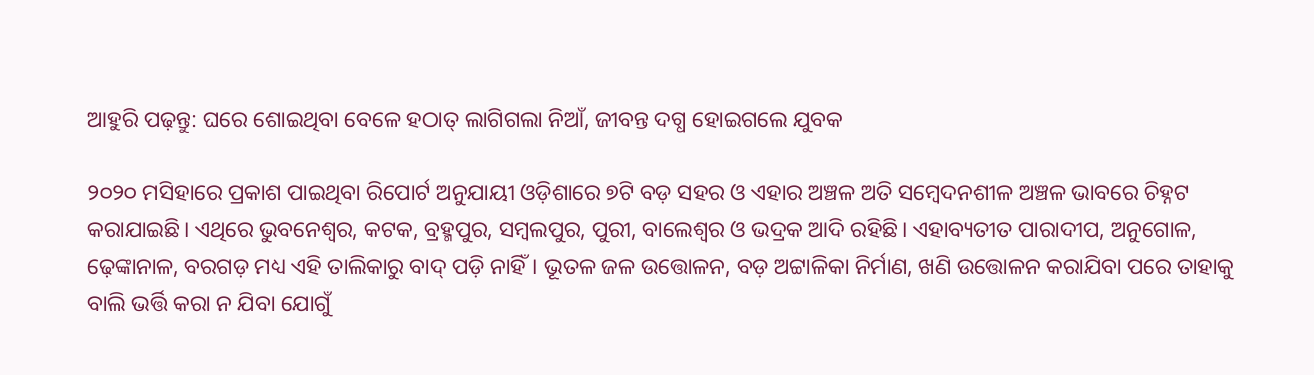ଆହୁରି ପଢ଼ନ୍ତୁ: ଘରେ ଶୋଇଥିବା ବେଳେ ହଠାତ୍ ଲାଗିଗଲା ନିଆଁ, ଜୀବନ୍ତ ଦଗ୍ଧ ହୋଇଗଲେ ଯୁବକ

୨୦୨୦ ମସିହାରେ ପ୍ରକାଶ ପାଇଥିବା ରିପୋର୍ଟ ଅନୁଯାୟୀ ଓଡ଼ିଶାରେ ୭ଟି ବଡ଼ ସହର ଓ ଏହାର ଅଞ୍ଚଳ ଅତି ସମ୍ୱେଦନଶୀଳ ଅଞ୍ଚଳ ଭାବରେ ଚିହ୍ନଟ କରାଯାଇଛି। ଏଥିରେ ଭୁବନେଶ୍ୱର, କଟକ, ବ୍ରହ୍ମପୁର, ସମ୍ୱଲପୁର, ପୁରୀ, ବାଲେଶ୍ୱର ଓ ଭଦ୍ରକ ଆଦି ରହିଛି। ଏହାବ୍ୟତୀତ ପାରାଦୀପ, ଅନୁଗୋଳ, ଢ଼େଙ୍କାନାଳ, ବରଗଡ଼ ମଧ୍ୟ ଏହି ତାଲିକାରୁ ବାଦ୍‌‌ ପଡ଼ି ନାହିଁ। ଭୂତଳ ଜଳ ଉତ୍ତୋଳନ, ବଡ଼ ଅଟ୍ଟାଳିକା ନିର୍ମାଣ, ଖଣି ଉତ୍ତୋଳନ କରାଯିବା ପରେ ତାହାକୁ ବାଲି ଭର୍ତ୍ତି କରା ନ ଯିବା ଯୋଗୁଁ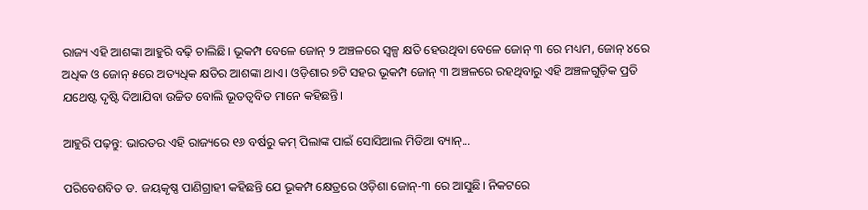ରାଜ୍ୟ ଏହି ଆଶଙ୍କା ଆହୁରି ବଢ଼ି ଚାଲିଛି। ଭୂକମ୍ପ ବେଳେ ଜୋନ୍‌‌ ୨ ଅଞ୍ଚଳରେ ସ୍ୱଳ୍ପ କ୍ଷତି ହେଉଥିବା ବେଳେ ଜୋନ୍‌‌ ୩ ରେ ମଧ୍ୟମ, ଜୋନ୍‌‌ ୪ରେ ଅଧିକ ଓ ଜୋନ୍‌‌ ୫ରେ ଅତ୍ୟଧିକ କ୍ଷତିର ଆଶଙ୍କା ଥାଏ। ଓଡ଼ିଶାର ୭ଟି ସହର ଭୂକମ୍ପ ଜୋନ୍‌‌ ୩ ଅଞ୍ଚଳରେ ରହଥିବାରୁ ଏହି ଅଞ୍ଚଳଗୁଡ଼ିକ ପ୍ରତି ଯଥେଷ୍ଟ ଦୃଷ୍ଟି ଦିଆଯିବା ଉଚ୍ଚିତ ବୋଲି ଭୂତତ୍ୱବିତ ମାନେ କହିଛନ୍ତି।

ଆହୁରି ପଢ଼ନ୍ତୁ: ଭାରତର ଏହି ରାଜ୍ୟରେ ୧୬ ବର୍ଷରୁ କମ୍ ପିଲାଙ୍କ ପାଇଁ ସୋସିଆଲ ମିଡିଆ ବ୍ୟାନ୍...

ପରିବେଶବିତ ଡ. ଜୟକୃଷ୍ଣ ପାଣିଗ୍ରାହୀ କହିଛନ୍ତି ଯେ ଭୂକମ୍ପ କ୍ଷେତ୍ରରେ ଓଡ଼ିଶା ଜୋନ୍‌‌-୩ ରେ ଆସୁଛି। ନିକଟରେ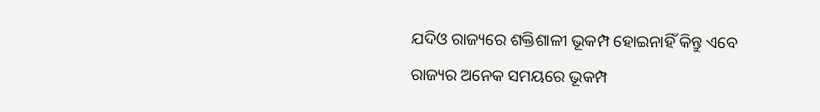ଯଦିଓ ରାଜ୍ୟରେ ଶକ୍ତିଶାଳୀ ଭୂକମ୍ପ ହୋଇନାହିଁ କିନ୍ତୁ ଏବେ ରାଜ୍ୟର ଅନେକ ସମୟରେ ଭୂକମ୍ପ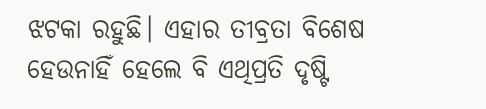ଝଟକା ରହୁଛି। ଏହାର ତୀବ୍ରତା ବିଶେଷ ହେଉନାହିଁ ହେଲେ ବି ଏଥିପ୍ରତି ଦୃଷ୍ଟି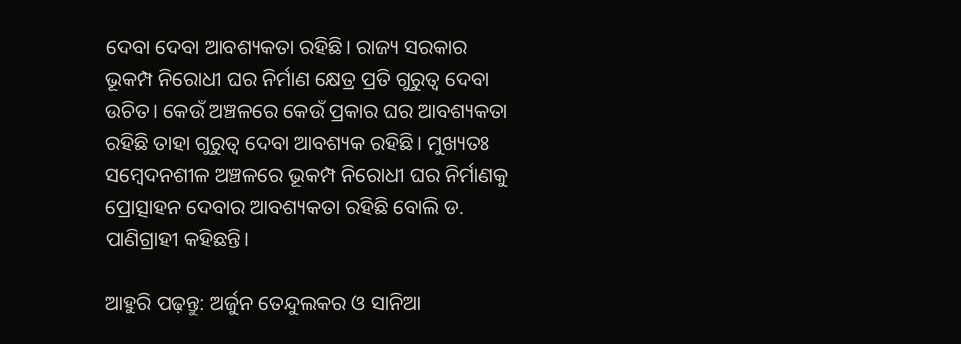ଦେବା ଦେବା ଆବଶ୍ୟକତା ରହିଛି। ରାଜ୍ୟ ସରକାର ଭୂକମ୍ପ ନିରୋଧୀ ଘର ନିର୍ମାଣ କ୍ଷେତ୍ର ପ୍ରତି ଗୁରୁତ୍ୱ ଦେବା ଉଚିତ। କେଉଁ ଅଞ୍ଚଳରେ କେଉଁ ପ୍ରକାର ଘର ଆବଶ୍ୟକତା ରହିଛି ତାହା ଗୁରୁତ୍ୱ ଦେବା ଆବଶ୍ୟକ ରହିଛି। ମୁଖ୍ୟତଃ ସମ୍ବେଦନଶୀଳ ଅଞ୍ଚଳରେ ଭୂକମ୍ପ ନିରୋଧୀ ଘର ନିର୍ମାଣକୁ ପ୍ରୋତ୍ସାହନ ଦେବାର ଆବଶ୍ୟକତା ରହିଛି ବୋଲି ଡ. ପାଣିଗ୍ରାହୀ କହିଛନ୍ତି।

ଆହୁରି ପଢ଼ନ୍ତୁ: ଅର୍ଜୁନ ତେନ୍ଦୁଲକର ଓ ସାନିଆ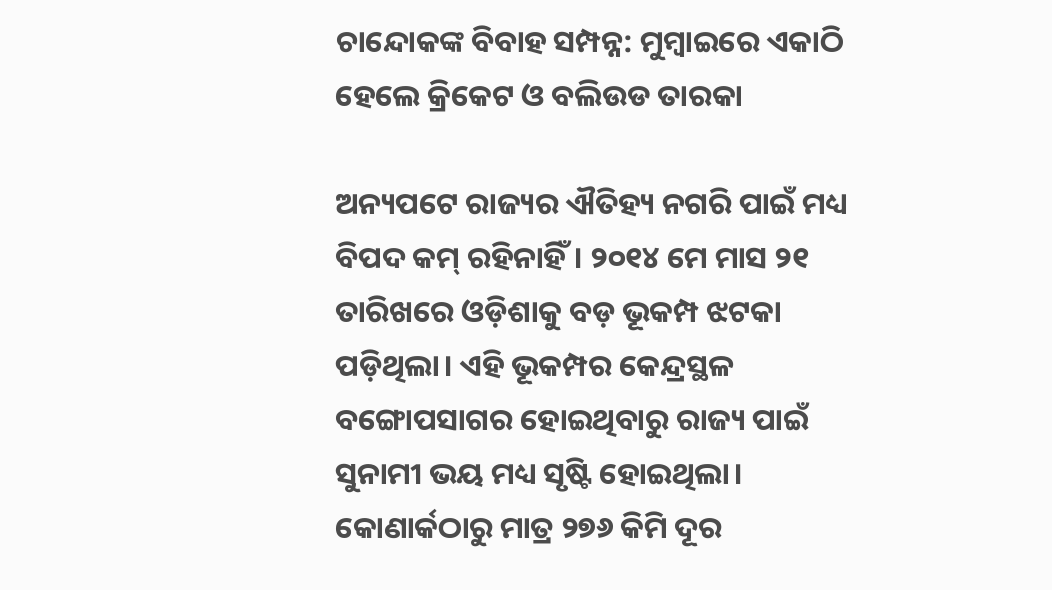ଚାନ୍ଦୋକଙ୍କ ବିବାହ ସମ୍ପନ୍ନ: ମୁମ୍ବାଇରେ ଏକାଠି ହେଲେ କ୍ରିକେଟ ଓ ବଲିଉଡ ତାରକା

ଅନ୍ୟପଟେ ରାଜ୍ୟର ଐତିହ୍ୟ ନଗରି ପାଇଁ ମଧ୍ୟ ବିପଦ କମ୍‌‌ ରହିନାହିଁ। ୨୦୧୪ ମେ ମାସ ୨୧ ତାରିଖରେ ଓଡ଼ିଶାକୁ ବଡ଼ ଭୂକମ୍ପ ଝଟକା ପଡ଼ିଥିଲା। ଏହି ଭୂକମ୍ପର କେନ୍ଦ୍ରସ୍ଥଳ ବଙ୍ଗୋପସାଗର ହୋଇଥିବାରୁ ରାଜ୍ୟ ପାଇଁ ସୁନାମୀ ଭୟ ମଧ୍ୟ ସୃଷ୍ଟି ହୋଇଥିଲା। କୋଣାର୍କଠାରୁ ମାତ୍ର ୨୭୬ କିମି ଦୂର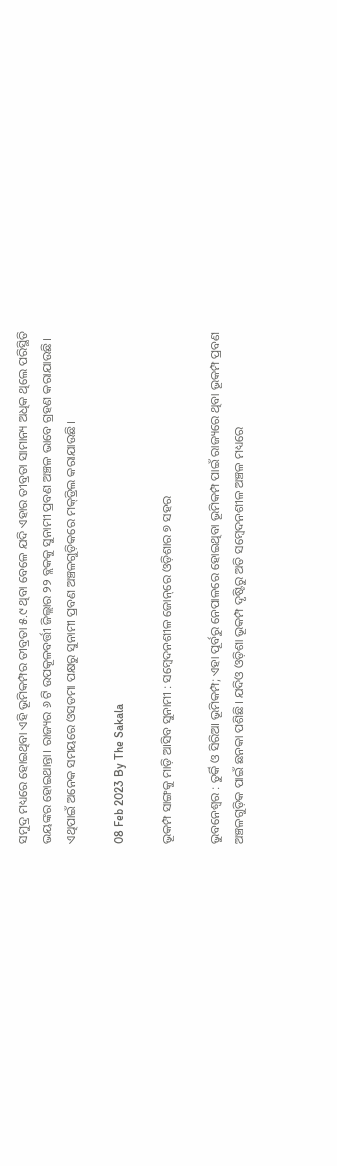ସମୁଦ୍ର ମଧ୍ୟରେ ହୋଇଥିବା ଏହି ଭୂମିକମ୍ପର ତୀବ୍ରତା ୫.୯ ଥିବା ବେଳେ ଯଦି ଏହାର ତୀବ୍ରତା ସାମାନ୍ୟ ଅଧିକ ଥିଲେ ପରିସ୍ଥିତି ଭୟଙ୍କର ହୋଇଥାନ୍ତା। ରାଜ୍ୟର ୬ ଟି ଉପକୂଳବର୍ତ୍ତୀ ଜିଲ୍ଲାର ୨୨ ବ୍ଲକକୁ ସୁନାମୀ ପ୍ରବଣ ଅଞ୍ଚଳ ଭାବେ ଗ୍ରହଣ କରାଯାଉଛି। ଏଥିପାଇଁ ଅନେକ ସମୟରେ ଓସଡମା ପକ୍ଷରୁ ସୁନାମୀ ପ୍ରବଣ ଅଞ୍ଚଳଗୁଡ଼ିକରେ ମକ୍‌‌ଡ୍ରିଲ କରାଯାଉଛି।

08 Feb 2023 By The Sakala

ଭୂକମ୍ପ ସାଙ୍ଗକୁ ମାଡ଼ି ଆସିବ ସୁନାମୀ : ସମ୍ବେଦନଶୀଳ ଜୋନ୍‌‌ରେ ଓଡ଼ିଶାର ୭ ସହର

ଭୁବନେଶ୍ୱର : ତୁର୍କି ଓ ସିରିଆ ଭୂମିକମ୍ପ; ଏହା ପୂର୍ବରୁ ନେପାଳରେ ହୋଇଥିବା ଭୂମିକମ୍ପ ପାଇଁ ରାଜ୍ୟରେ ଥିବା ଭୂକମ୍ପ ପ୍ରବଣ ଅଞ୍ଚଳଗୁଡ଼ିକ ପାଇଁ ଛନକା ପଶିଛି। ଯଦିଓ ଓଡ଼ିଶା ଭୂକମ୍ପ ଦୃଷ୍ଟିରୁ ଅତି ସମ୍ବେଦନଶୀଳ ଅଞ୍ଚଳ ମଧ୍ୟରେ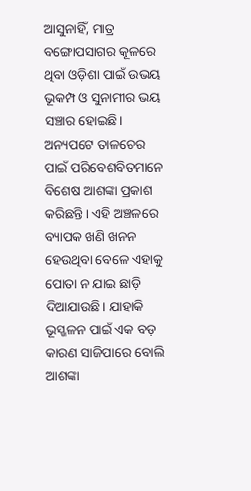ଆସୁନାହିଁ, ମାତ୍ର ବଙ୍ଗୋପସାଗର କୂଳରେ ଥିବା ଓଡ଼ିଶା ପାଇଁ ଉଭୟ ଭୂକମ୍ପ ଓ ସୁନାମୀର ଭୟ ସଞ୍ଚାର ହୋଇଛି। ଅନ୍ୟପଟେ ତାଳଚେର ପାଇଁ ପରିବେଶବିତମାନେ ବିଶେଷ ଆଶଙ୍କା ପ୍ରକାଶ କରିଛନ୍ତି। ଏହି ଅଞ୍ଚଳରେ ବ୍ୟାପକ ଖଣି ଖନନ ହେଉଥିବା ବେଳେ ଏହାକୁ ପୋତା ନ ଯାଇ ଛାଡ଼ି ଦିଆଯାଉଛି। ଯାହାକି ଭୂସ୍ଖଳନ ପାଇଁ ଏକ ବଡ଼ କାରଣ ସାଜିପାରେ ବୋଲି ଆଶଙ୍କା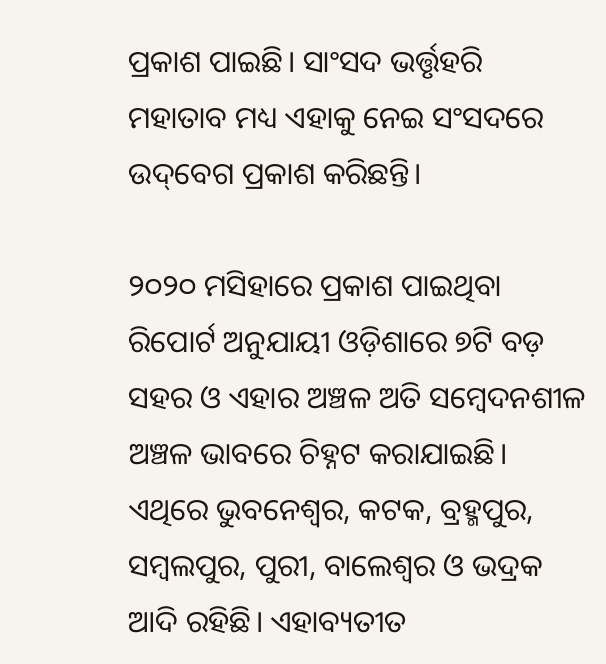ପ୍ରକାଶ ପାଇଛି। ସାଂସଦ ଭର୍ତ୍ତୃହରି ମହାତାବ ମଧ୍ୟ ଏହାକୁ ନେଇ ସଂସଦରେ ଉଦ୍‌‌ବେଗ ପ୍ରକାଶ କରିଛନ୍ତି।

୨୦୨୦ ମସିହାରେ ପ୍ରକାଶ ପାଇଥିବା ରିପୋର୍ଟ ଅନୁଯାୟୀ ଓଡ଼ିଶାରେ ୭ଟି ବଡ଼ ସହର ଓ ଏହାର ଅଞ୍ଚଳ ଅତି ସମ୍ୱେଦନଶୀଳ ଅଞ୍ଚଳ ଭାବରେ ଚିହ୍ନଟ କରାଯାଇଛି। ଏଥିରେ ଭୁବନେଶ୍ୱର, କଟକ, ବ୍ରହ୍ମପୁର, ସମ୍ୱଲପୁର, ପୁରୀ, ବାଲେଶ୍ୱର ଓ ଭଦ୍ରକ ଆଦି ରହିଛି। ଏହାବ୍ୟତୀତ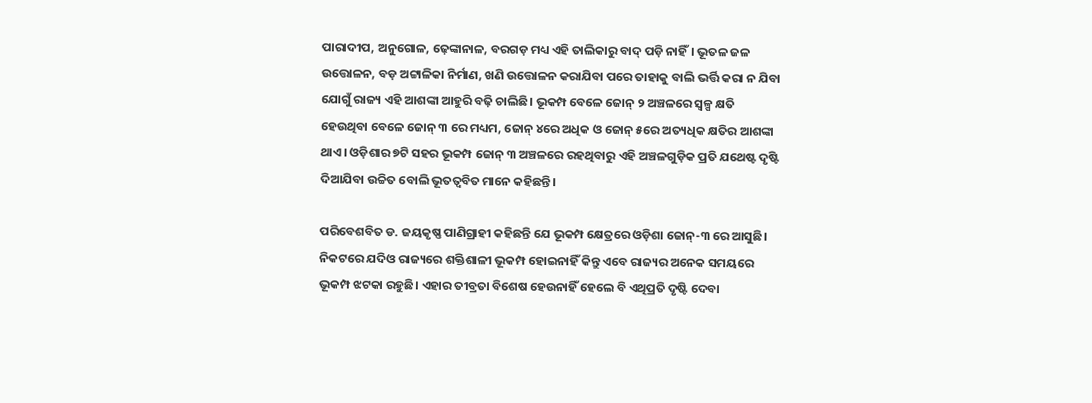ପାରାଦୀପ, ଅନୁଗୋଳ, ଢ଼େଙ୍କାନାଳ, ବରଗଡ଼ ମଧ୍ୟ ଏହି ତାଲିକାରୁ ବାଦ୍‌‌ ପଡ଼ି ନାହିଁ। ଭୂତଳ ଜଳ ଉତ୍ତୋଳନ, ବଡ଼ ଅଟ୍ଟାଳିକା ନିର୍ମାଣ, ଖଣି ଉତ୍ତୋଳନ କରାଯିବା ପରେ ତାହାକୁ ବାଲି ଭର୍ତ୍ତି କରା ନ ଯିବା ଯୋଗୁଁ ରାଜ୍ୟ ଏହି ଆଶଙ୍କା ଆହୁରି ବଢ଼ି ଚାଲିଛି। ଭୂକମ୍ପ ବେଳେ ଜୋନ୍‌‌ ୨ ଅଞ୍ଚଳରେ ସ୍ୱଳ୍ପ କ୍ଷତି ହେଉଥିବା ବେଳେ ଜୋନ୍‌‌ ୩ ରେ ମଧ୍ୟମ, ଜୋନ୍‌‌ ୪ରେ ଅଧିକ ଓ ଜୋନ୍‌‌ ୫ରେ ଅତ୍ୟଧିକ କ୍ଷତିର ଆଶଙ୍କା ଥାଏ। ଓଡ଼ିଶାର ୭ଟି ସହର ଭୂକମ୍ପ ଜୋନ୍‌‌ ୩ ଅଞ୍ଚଳରେ ରହଥିବାରୁ ଏହି ଅଞ୍ଚଳଗୁଡ଼ିକ ପ୍ରତି ଯଥେଷ୍ଟ ଦୃଷ୍ଟି ଦିଆଯିବା ଉଚ୍ଚିତ ବୋଲି ଭୂତତ୍ୱବିତ ମାନେ କହିଛନ୍ତି।

ପରିବେଶବିତ ଡ. ଜୟକୃଷ୍ଣ ପାଣିଗ୍ରାହୀ କହିଛନ୍ତି ଯେ ଭୂକମ୍ପ କ୍ଷେତ୍ରରେ ଓଡ଼ିଶା ଜୋନ୍‌‌-୩ ରେ ଆସୁଛି। ନିକଟରେ ଯଦିଓ ରାଜ୍ୟରେ ଶକ୍ତିଶାଳୀ ଭୂକମ୍ପ ହୋଇନାହିଁ କିନ୍ତୁ ଏବେ ରାଜ୍ୟର ଅନେକ ସମୟରେ ଭୂକମ୍ପ ଝଟକା ରହୁଛି। ଏହାର ତୀବ୍ରତା ବିଶେଷ ହେଉନାହିଁ ହେଲେ ବି ଏଥିପ୍ରତି ଦୃଷ୍ଟି ଦେବା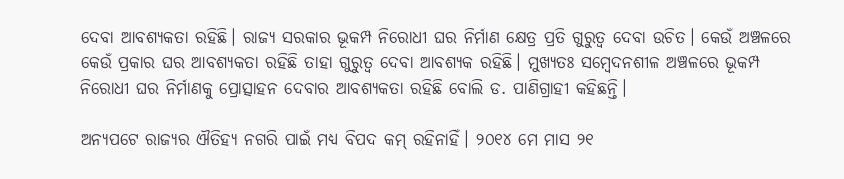ଦେବା ଆବଶ୍ୟକତା ରହିଛି। ରାଜ୍ୟ ସରକାର ଭୂକମ୍ପ ନିରୋଧୀ ଘର ନିର୍ମାଣ କ୍ଷେତ୍ର ପ୍ରତି ଗୁରୁତ୍ୱ ଦେବା ଉଚିତ। କେଉଁ ଅଞ୍ଚଳରେ କେଉଁ ପ୍ରକାର ଘର ଆବଶ୍ୟକତା ରହିଛି ତାହା ଗୁରୁତ୍ୱ ଦେବା ଆବଶ୍ୟକ ରହିଛି। ମୁଖ୍ୟତଃ ସମ୍ବେଦନଶୀଳ ଅଞ୍ଚଳରେ ଭୂକମ୍ପ ନିରୋଧୀ ଘର ନିର୍ମାଣକୁ ପ୍ରୋତ୍ସାହନ ଦେବାର ଆବଶ୍ୟକତା ରହିଛି ବୋଲି ଡ. ପାଣିଗ୍ରାହୀ କହିଛନ୍ତି।

ଅନ୍ୟପଟେ ରାଜ୍ୟର ଐତିହ୍ୟ ନଗରି ପାଇଁ ମଧ୍ୟ ବିପଦ କମ୍‌‌ ରହିନାହିଁ। ୨୦୧୪ ମେ ମାସ ୨୧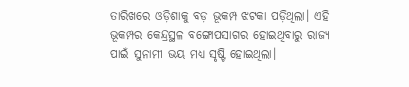ତାରିଖରେ ଓଡ଼ିଶାକୁ ବଡ଼ ଭୂକମ୍ପ ଝଟକା ପଡ଼ିଥିଲା। ଏହି ଭୂକମ୍ପର କେନ୍ଦ୍ରସ୍ଥଳ ବଙ୍ଗୋପସାଗର ହୋଇଥିବାରୁ ରାଜ୍ୟ ପାଇଁ ସୁନାମୀ ଭୟ ମଧ୍ୟ ସୃଷ୍ଟି ହୋଇଥିଲା।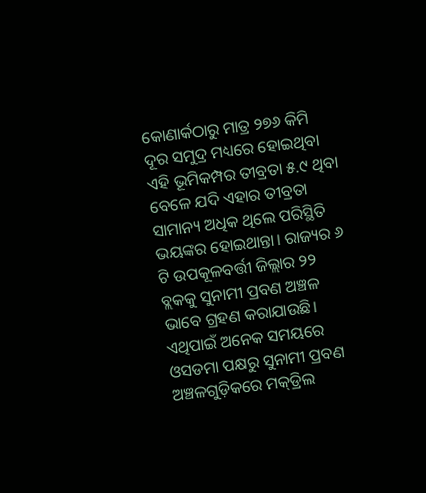କୋଣାର୍କଠାରୁ ମାତ୍ର ୨୭୬ କିମି ଦୂର ସମୁଦ୍ର ମଧ୍ୟରେ ହୋଇଥିବା ଏହି ଭୂମିକମ୍ପର ତୀବ୍ରତା ୫.୯ ଥିବା ବେଳେ ଯଦି ଏହାର ତୀବ୍ରତା ସାମାନ୍ୟ ଅଧିକ ଥିଲେ ପରିସ୍ଥିତି ଭୟଙ୍କର ହୋଇଥାନ୍ତା। ରାଜ୍ୟର ୬ ଟି ଉପକୂଳବର୍ତ୍ତୀ ଜିଲ୍ଲାର ୨୨ ବ୍ଲକକୁ ସୁନାମୀ ପ୍ରବଣ ଅଞ୍ଚଳ ଭାବେ ଗ୍ରହଣ କରାଯାଉଛି। ଏଥିପାଇଁ ଅନେକ ସମୟରେ ଓସଡମା ପକ୍ଷରୁ ସୁନାମୀ ପ୍ରବଣ ଅଞ୍ଚଳଗୁଡ଼ିକରେ ମକ୍‌‌ଡ୍ରିଲ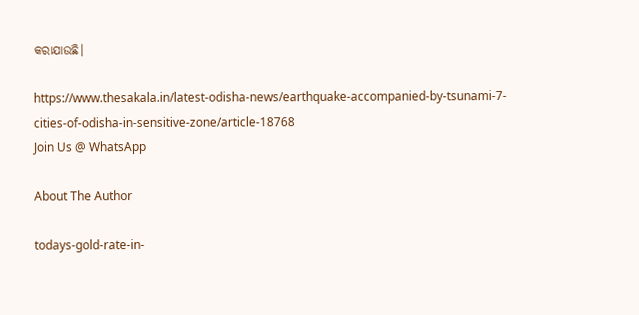କରାଯାଉଛି।

https://www.thesakala.in/latest-odisha-news/earthquake-accompanied-by-tsunami-7-cities-of-odisha-in-sensitive-zone/article-18768
Join Us @ WhatsApp

About The Author

todays-gold-rate-in-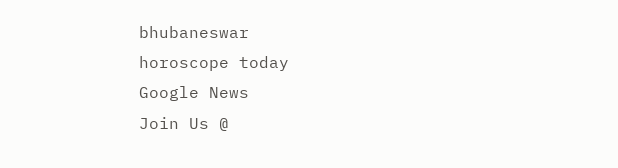bhubaneswar
horoscope today
Google News
Join Us @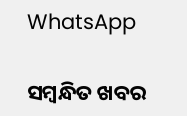WhatsApp

ସମ୍ବନ୍ଧିତ ଖବର